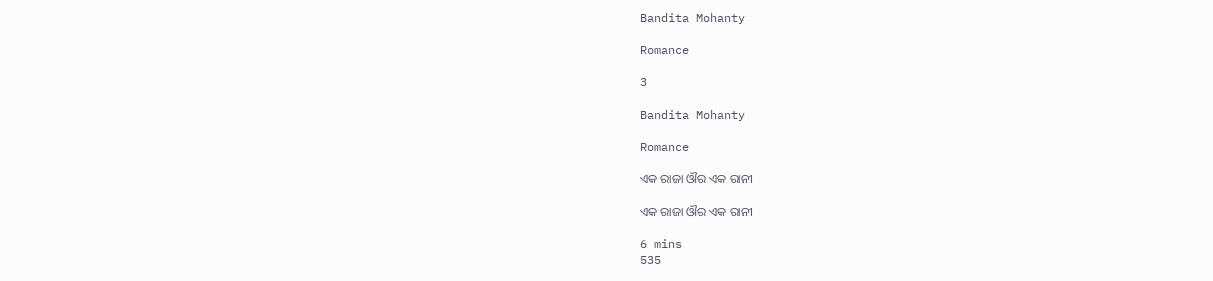Bandita Mohanty

Romance

3

Bandita Mohanty

Romance

ଏକ ରାଜା ଔର ଏକ ରାନୀ

ଏକ ରାଜା ଔର ଏକ ରାନୀ

6 mins
535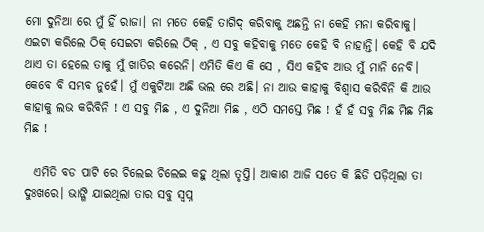ମୋ ଦୁନିଆ ରେ ମୁଁ ହିଁ ରାଜା। ନା ମତେ କେହି ତାଗିଦ୍ କରିବାକୁ ଅଛନ୍ତି ନା କେହି ମନା କରିବାକୁ। ଏଇଟା କରିଲେ ଠିକ୍ ସେଇଟା କରିଲେ ଠିକ୍ , ଏ ସବୁ କହିବାକୁ ମତେ କେହି ବି ନାହାନ୍ତି। କେହି ବି ଯଦି ଥାଏ ତା ହେଲେ ତାକୁ ମୁଁ ଖାତିର କରେନି। ଏମିତି କିଏ କି ସେ , ସିଏ କହିବ ଆଉ ମୁଁ ମାନି ନେବି। କେବେ ବି ସମ୍ଭବ ନୁହେଁ। ମୁଁ ଏକୁଟିଆ ଅଛି ଭଲ ରେ ଅଛି। ନା ଆଉ କାହାକୁ ବିଶ୍ବାସ କରିବିନି କି ଆଉ କାହାକୁ ଲଭ କରିବିନି ! ଏ ସବୁ ମିଛ , ଏ ଦୁନିଆ ମିଛ , ଏଠି ସମସ୍ତେ ମିଛ ! ହଁ ହଁ ସବୁ ମିଛ ମିଛ ମିଛ ମିଛ !

  ଏମିତି ବଡ ପାଟି ରେ ଚିଲେଇ ଚିଲେଇ କହୁ ଥିଲା ତୃପ୍ତି। ଆକାଶ ଆଜି ସତେ କି ଛିଡି ପଡ଼ିଥିଲା ତା ଦୁଃଖରେ। ଭାଙ୍ଗି ଯାଇଥିଲା ତାର ସବୁ ସ୍ବପ୍ନ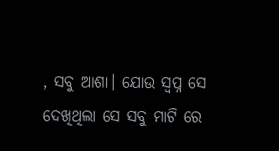, ସବୁ ଆଶା। ଯୋଉ ସ୍ବପ୍ନ ସେ ଦେଖିଥିଲା ସେ ସବୁ ମାଟି ରେ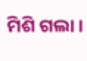ମିଶି ଗଲା।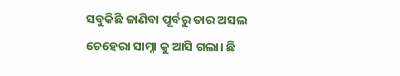ସବୁକିଛି ଜାଣିବା ପୂର୍ବରୁ ତାର ଅସଲ ଚେହେରା ସାମ୍ନା କୁ ଆସି ଗଲା। ଛି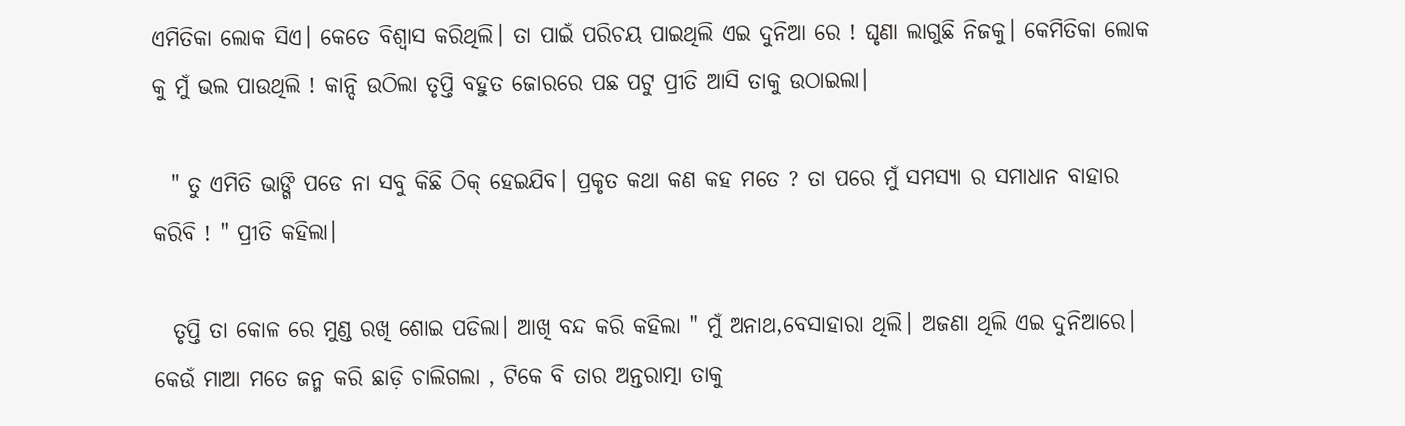ଏମିତିକା ଲୋକ ସିଏ। କେତେ ବିଶ୍ବାସ କରିଥିଲି। ତା ପାଇଁ ପରିଚୟ ପାଇଥିଲି ଏଇ ଦୁନିଆ ରେ ! ଘୃଣା ଲାଗୁଛି ନିଜକୁ। କେମିତିକା ଲୋକ କୁ ମୁଁ ଭଲ ପାଉଥିଲି ! କାନ୍ଦି ଉଠିଲା ତୃପ୍ତି ବହୁତ ଜୋରରେ ପଛ ପଟୁ ପ୍ରୀତି ଆସି ତାକୁ ଉଠାଇଲା।

  " ତୁ ଏମିତି ଭାଙ୍ଗି ପଡେ ନା ସବୁ କିଛି ଠିକ୍ ହେଇଯିବ। ପ୍ରକୃତ କଥା କଣ କହ ମତେ ? ତା ପରେ ମୁଁ ସମସ୍ୟା ର ସମାଧାନ ବାହାର କରିବି ! " ପ୍ରୀତି କହିଲା।

  ତୃପ୍ତି ତା କୋଳ ରେ ମୁଣ୍ଡ ରଖି ଶୋଇ ପଡିଲା। ଆଖି ବନ୍ଦ କରି କହିଲା " ମୁଁ ଅନାଥ,ବେସାହାରା ଥିଲି। ଅଜଣା ଥିଲି ଏଇ ଦୁନିଆରେ। କେଉଁ ମାଆ ମତେ ଜନ୍ମ କରି ଛାଡ଼ି ଚାଲିଗଲା , ଟିକେ ବି ତାର ଅନ୍ତରାତ୍ମା ତାକୁ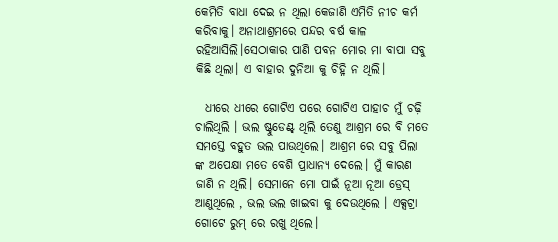କେମିତି ବାଧା ଦେଇ ନ ଥିଲା କେଜାଣି ଏମିତି ନୀଚ କର୍ମ କରିବାକୁ। ଅନାଥାଶ୍ରମରେ ପନ୍ଦର ବର୍ଷ କାଳ ରହିଆସିଲି।ସେଠାକାର ପାଣି ପବନ ମୋର ମା ବାପା ସବୁ କିଛି ଥିଲା। ଏ ବାହାର ଦୁନିଆ କୁ ଚିହ୍ନି ନ ଥିଲି।

  ଧୀରେ ଧୀରେ ଗୋଟିଏ ପରେ ଗୋଟିଏ ପାହାଚ ମୁଁ ଚଢ଼ି ଚାଲିଥିଲି । ଭଲ ଷ୍ଟୁଡେଣ୍ଟ୍ ଥିଲି ତେଣୁ ଆଶ୍ରମ ରେ ବି ମତେ ସମସ୍ତେ ବହୁତ ଭଲ ପାଉଥିଲେ। ଆଶ୍ରମ ରେ ସବୁ ପିଲା ଙ୍କ ଅପେକ୍ଷା ମତେ ବେଶି ପ୍ରାଧାନ୍ୟ ଦେଲେ। ମୁଁ କାରଣ ଜାଣି ନ ଥିଲି। ସେମାନେ ମୋ ପାଇଁ ନୂଆ ନୂଆ ଡ୍ରେସ୍ ଆଣୁଥିଲେ , ଭଲ ଭଲ ଖାଇବା କୁ ଦେଉଥିଲେ । ଏକ୍ସଟ୍ରା ଗୋଟେ ରୁମ୍ ରେ ରଖୁ ଥିଲେ।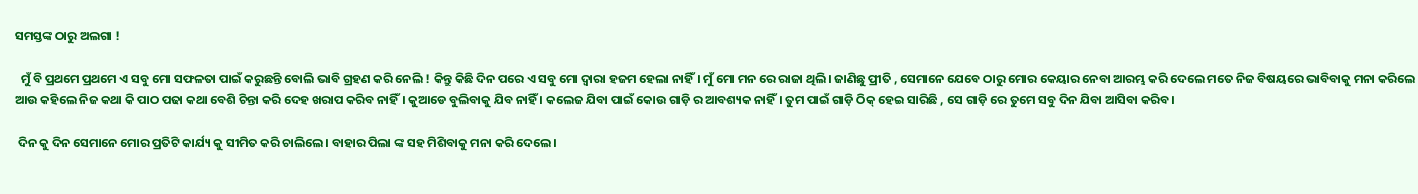ସମସ୍ତଙ୍କ ଠାରୁ ଅଲଗା !

  ମୁଁ ବି ପ୍ରଥମେ ପ୍ରଥମେ ଏ ସବୁ ମୋ ସଫଳତା ପାଇଁ କରୁଛନ୍ତି ବୋଲି ଭାବି ଗ୍ରହଣ କରି ନେଲି ! କିନ୍ତୁ କିଛି ଦିନ ପରେ ଏ ସବୁ ମୋ ଦ୍ଵାରା ହଜମ ହେଲା ନାହିଁ। ମୁଁ ମୋ ମନ ରେ ରାଜା ଥିଲି। ଜାଣିଛୁ ପ୍ରୀତି , ସେମାନେ ଯେବେ ଠାରୁ ମୋର କେୟାର ନେବା ଆରମ୍ଭ କରି ଦେଲେ ମତେ ନିଜ ବିଷୟରେ ଭାବିବାକୁ ମନା କରିଲେ ଆଉ କହିଲେ ନିଜ କଥା କି ପାଠ ପଢା କଥା ବେଶି ଚିନ୍ତା କରି ଦେହ ଖରାପ କରିବ ନାହିଁ। କୁଆଡେ ବୁଲିବାକୁ ଯିବ ନାହିଁ । କଲେଜ ଯିବା ପାଇଁ କୋଉ ଗାଡ଼ି ର ଆବଶ୍ୟକ ନାହିଁ। ତୁମ ପାଇଁ ଗାଡ଼ି ଠିକ୍ ହେଇ ସାରିଛି , ସେ ଗାଡ଼ି ରେ ତୁମେ ସବୁ ଦିନ ଯିବା ଆସିବା କରିବ।

 ଦିନ କୁ ଦିନ ସେମାନେ ମୋର ପ୍ରତିଟି କାର୍ଯ୍ୟ କୁ ସୀମିତ କରି ଚାଲିଲେ। ବାହାର ପିଲା ଙ୍କ ସହ ମିଶିବାକୁ ମନା କରି ଦେଲେ।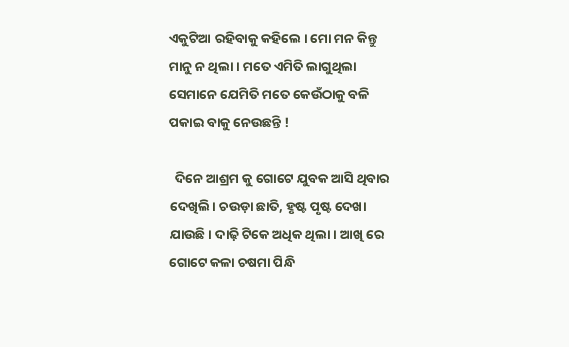ଏକୁଟିଆ ରହିବାକୁ କହିଲେ । ମୋ ମନ କିନ୍ତୁ ମାନୁ ନ ଥିଲା। ମତେ ଏମିତି ଲାଗୁଥିଲା ସେମାନେ ଯେମିତି ମତେ କେଉଁଠାକୁ ବଳି ପକାଇ ବାକୁ ନେଉଛନ୍ତି !

  ଦିନେ ଆଶ୍ରମ କୁ ଗୋଟେ ଯୁବକ ଆସି ଥିବାର ଦେଖିଲି। ଚଉଡ଼ା ଛାତି, ହୃଷ୍ଟ ପୃଷ୍ଟ ଦେଖା ଯାଉଛି। ଦାଢ଼ି ଟିକେ ଅଧିକ ଥିଲା। ଆଖି ରେ ଗୋଟେ କଳା ଚଷମା ପିନ୍ଧି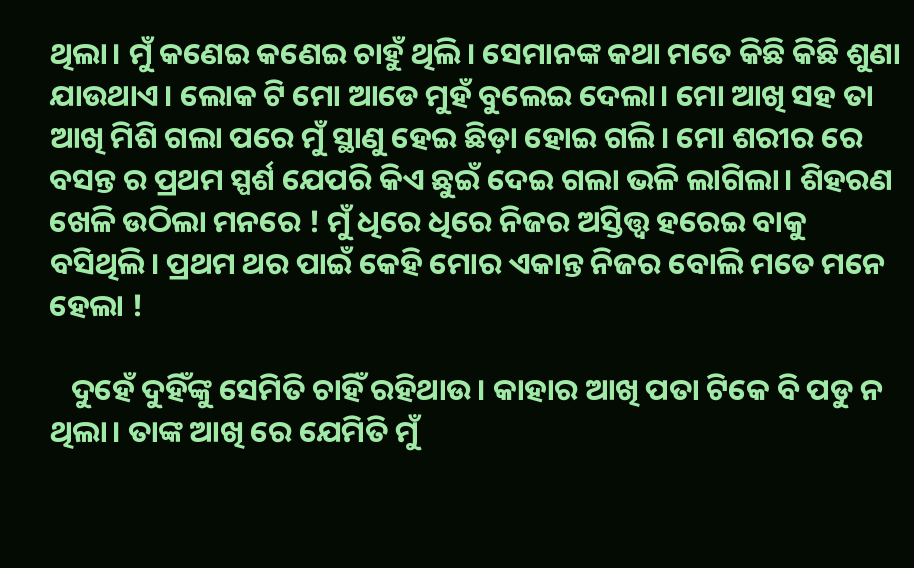ଥିଲା। ମୁଁ କଣେଇ କଣେଇ ଚାହୁଁ ଥିଲି। ସେମାନଙ୍କ କଥା ମତେ କିଛି କିଛି ଶୁଣା ଯାଉଥାଏ। ଲୋକ ଟି ମୋ ଆଡେ ମୁହଁ ବୁଲେଇ ଦେଲା। ମୋ ଆଖି ସହ ତା ଆଖି ମିଶି ଗଲା ପରେ ମୁଁ ସ୍ଥାଣୁ ହେଇ ଛିଡ଼ା ହୋଇ ଗଲି। ମୋ ଶରୀର ରେ ବସନ୍ତ ର ପ୍ରଥମ ସ୍ପର୍ଶ ଯେପରି କିଏ ଛୁଇଁ ଦେଇ ଗଲା ଭଳି ଲାଗିଲା। ଶିହରଣ ଖେଳି ଉଠିଲା ମନରେ ! ମୁଁ ଧିରେ ଧିରେ ନିଜର ଅସ୍ତିତ୍ତ୍ଵ ହରେଇ ବାକୁ ବସିଥିଲି। ପ୍ରଥମ ଥର ପାଇଁ କେହି ମୋର ଏକାନ୍ତ ନିଜର ବୋଲି ମତେ ମନେ ହେଲା !

   ଦୁହେଁ ଦୁହିଁଙ୍କୁ ସେମିତି ଚାହିଁ ରହିଥାଉ। କାହାର ଆଖି ପତା ଟିକେ ବି ପଡୁ ନ ଥିଲା। ତାଙ୍କ ଆଖି ରେ ଯେମିତି ମୁଁ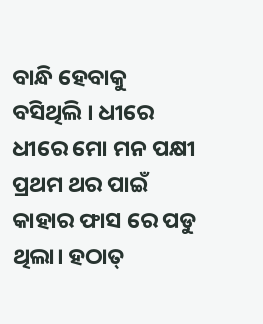ବାନ୍ଧି ହେବାକୁ ବସିଥିଲି । ଧୀରେ ଧୀରେ ମୋ ମନ ପକ୍ଷୀ ପ୍ରଥମ ଥର ପାଇଁ କାହାର ଫାସ ରେ ପଡୁ ଥିଲା। ହଠାତ୍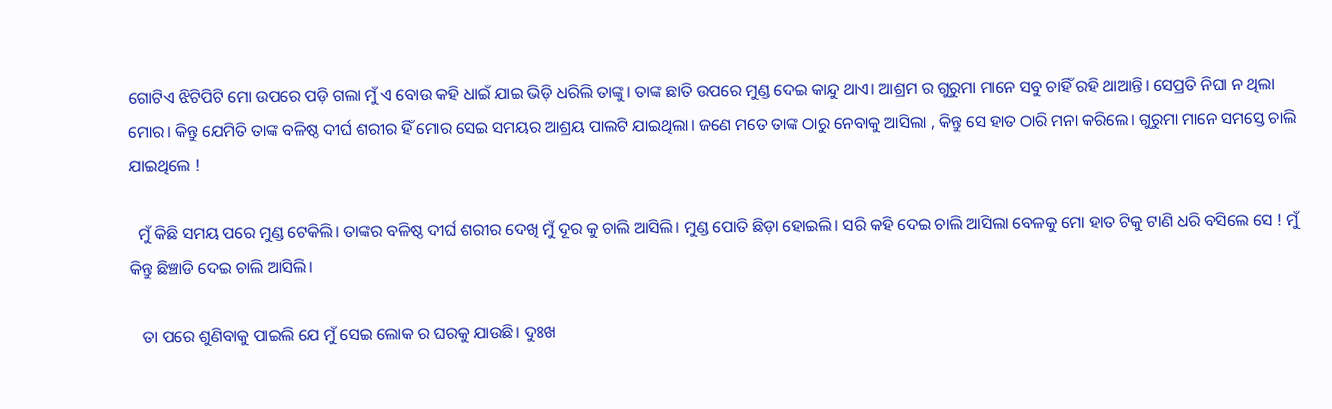ଗୋଟିଏ ଝିଟିପିଟି ମୋ ଉପରେ ପଡ଼ି ଗଲା ମୁଁ ଏ ବୋଉ କହି ଧାଇଁ ଯାଇ ଭିଡ଼ି ଧରିଲି ତାଙ୍କୁ। ତାଙ୍କ ଛାତି ଉପରେ ମୁଣ୍ଡ ଦେଇ କାନ୍ଦୁ ଥାଏ। ଆଶ୍ରମ ର ଗୁରୁମା ମାନେ ସବୁ ଚାହିଁ ରହି ଥାଆନ୍ତି। ସେପ୍ରତି ନିଘା ନ ଥିଲା ମୋର। କିନ୍ତୁ ଯେମିତି ତାଙ୍କ ବଳିଷ୍ଠ ଦୀର୍ଘ ଶରୀର ହିଁ ମୋର ସେଇ ସମୟର ଆଶ୍ରୟ ପାଲଟି ଯାଇଥିଲା। ଜଣେ ମତେ ତାଙ୍କ ଠାରୁ ନେବାକୁ ଆସିଲା , କିନ୍ତୁ ସେ ହାତ ଠାରି ମନା କରିଲେ। ଗୁରୁମା ମାନେ ସମସ୍ତେ ଚାଲି ଯାଇଥିଲେ !

  ମୁଁ କିଛି ସମୟ ପରେ ମୁଣ୍ଡ ଟେକିଲି। ତାଙ୍କର ବଳିଷ୍ଠ ଦୀର୍ଘ ଶରୀର ଦେଖି ମୁଁ ଦୂର କୁ ଚାଲି ଆସିଲି। ମୁଣ୍ଡ ପୋତି ଛିଡ଼ା ହୋଇଲି। ସରି କହି ଦେଇ ଚାଲି ଆସିଲା ବେଳକୁ ମୋ ହାତ ଟିକୁ ଟାଣି ଧରି ବସିଲେ ସେ ! ମୁଁ କିନ୍ତୁ ଛିଞ୍ଚାଡି ଦେଇ ଚାଲି ଆସିଲି।

   ତା ପରେ ଶୁଣିବାକୁ ପାଇଲି ଯେ ମୁଁ ସେଇ ଲୋକ ର ଘରକୁ ଯାଉଛି। ଦୁଃଖ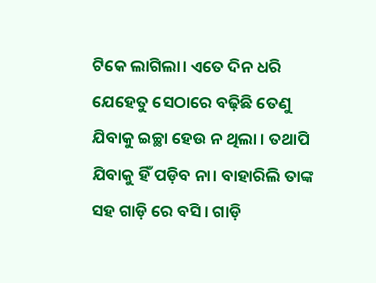ଟିକେ ଲାଗିଲା। ଏତେ ଦିନ ଧରି ଯେହେତୁ ସେଠାରେ ବଢ଼ିଛି ତେଣୁ ଯିବାକୁ ଇଚ୍ଛା ହେଉ ନ ଥିଲା । ତଥାପି ଯିବାକୁ ହିଁ ପଡ଼ିବ ନା। ବାହାରିଲି ତାଙ୍କ ସହ ଗାଡ଼ି ରେ ବସି। ଗାଡ଼ି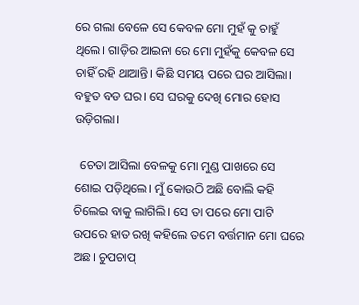ରେ ଗଲା ବେଳେ ସେ କେବଳ ମୋ ମୁହଁ କୁ ଚାହୁଁ ଥିଲେ। ଗାଡ଼ିର ଆଇନା ରେ ମୋ ମୁହଁକୁ କେବଳ ସେ ଚାହିଁ ରହି ଥାଆନ୍ତି। କିଛି ସମୟ ପରେ ଘର ଆସିଲା। ବହୁତ ବଡ ଘର। ସେ ଘରକୁ ଦେଖି ମୋର ହୋସ ଉଡ଼ିଗଲା।

  ଚେତା ଆସିଲା ବେଳକୁ ମୋ ମୁଣ୍ଡ ପାଖରେ ସେ ଶୋଇ ପଡ଼ିଥିଲେ। ମୁଁ କୋଉଠି ଅଛି ବୋଲି କହି ଚିଲେଇ ବାକୁ ଲାଗିଲି। ସେ ତା ପରେ ମୋ ପାଟି ଉପରେ ହାତ ରଖି କହିଲେ ତମେ ବର୍ତ୍ତମାନ ମୋ ଘରେ ଅଛ। ଚୁପଚାପ୍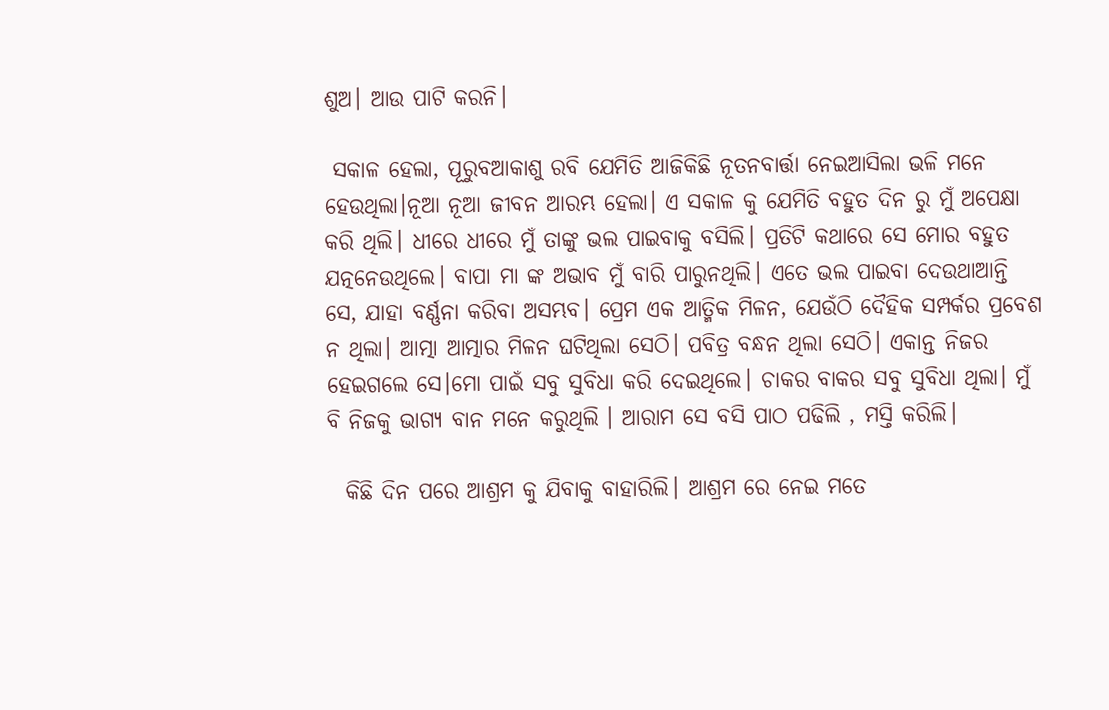ଶୁଅ। ଆଉ ପାଟି କରନି।

 ସକାଳ ହେଲା, ପୂରୁବଆକାଶୁ ରବି ଯେମିତି ଆଜିକିଛି ନୂତନବାର୍ତ୍ତା ନେଇଆସିଲା ଭଳି ମନେ ହେଉଥିଲା।ନୂଆ ନୂଆ ଜୀବନ ଆରମ୍ଭ ହେଲା। ଏ ସକାଳ କୁ ଯେମିତି ବହୁତ ଦିନ ରୁ ମୁଁ ଅପେକ୍ଷା କରି ଥିଲି। ଧୀରେ ଧୀରେ ମୁଁ ତାଙ୍କୁ ଭଲ ପାଇବାକୁ ବସିଲି। ପ୍ରତିଟି କଥାରେ ସେ ମୋର ବହୁତ ଯତ୍ନନେଉଥିଲେ। ବାପା ମା ଙ୍କ ଅଭାବ ମୁଁ ବାରି ପାରୁନଥିଲି। ଏତେ ଭଲ ପାଇବା ଦେଉଥାଆନ୍ତି ସେ, ଯାହା ବର୍ଣ୍ଣନା କରିବା ଅସମ୍ଭବ। ପ୍ରେମ ଏକ ଆତ୍ମିକ ମିଳନ, ଯେଉଁଠି ଦୈହିକ ସମ୍ପର୍କର ପ୍ରବେଶ ନ ଥିଲା। ଆତ୍ମା ଆତ୍ମାର ମିଳନ ଘଟିଥିଲା ସେଠି। ପବିତ୍ର ବନ୍ଧନ ଥିଲା ସେଠି। ଏକାନ୍ତ ନିଜର ହେଇଗଲେ ସେ।ମୋ ପାଇଁ ସବୁ ସୁବିଧା କରି ଦେଇଥିଲେ। ଚାକର ବାକର ସବୁ ସୁବିଧା ଥିଲା। ମୁଁ ବି ନିଜକୁ ଭାଗ୍ୟ ବାନ ମନେ କରୁଥିଲି । ଆରାମ ସେ ବସି ପାଠ ପଢିଲି , ମସ୍ତି କରିଲି।

  କିଛି ଦିନ ପରେ ଆଶ୍ରମ କୁ ଯିବାକୁ ବାହାରିଲି। ଆଶ୍ରମ ରେ ନେଇ ମତେ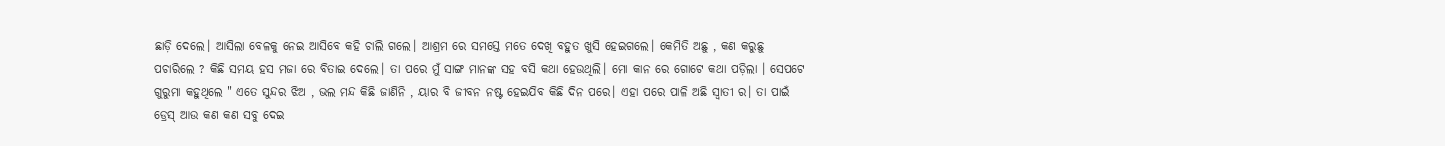ଛାଡ଼ି ଦେଲେ। ଆସିଲା ବେଳକୁ ନେଇ ଆସିବେ କହି ଚାଲି ଗଲେ। ଆଶ୍ରମ ରେ ସମସ୍ତେ ମତେ ଦେଖି ବହୁତ ଖୁସି ହେଇଗଲେ। କେମିତି ଅଛୁ , କଣ କରୁଛୁ ପଚାରିଲେ ? କିଛି ସମୟ ହସ ମଜା ରେ ବିତାଇ ଦେଲେ। ତା ପରେ ମୁଁ ସାଙ୍ଗ ମାନଙ୍କ ସହ ବସି କଥା ହେଉଥିଲି। ମୋ କାନ ରେ ଗୋଟେ କଥା ପଡ଼ିଲା । ସେପଟେ ଗୁରୁମା କହୁଥିଲେ " ଏତେ ସୁନ୍ଦର ଝିଅ , ଭଲ ମନ୍ଦ କିଛି ଜାଣିନି , ୟାର ବି ଜୀବନ ନଷ୍ଟ ହେଇଯିବ କିଛି ଦିନ ପରେ। ଏହା ପରେ ପାଳି ଅଛି ସ୍ଵାତୀ ର। ତା ପାଇଁ ଡ୍ରେସ୍ ଆଉ କଣ କଣ ସବୁ ଦେଇ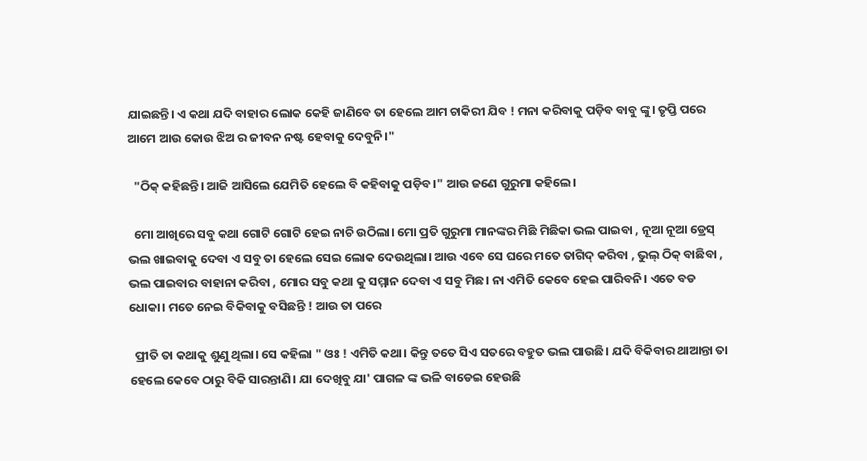ଯାଇଛନ୍ତି। ଏ କଥା ଯଦି ବାହାର ଲୋକ କେହି ଜାଣିବେ ତା ହେଲେ ଆମ ଚାକିରୀ ଯିବ ! ମନା କରିବାକୁ ପଡ଼ିବ ବାବୁ ଙ୍କୁ। ତୃପ୍ତି ପରେ ଆମେ ଆଉ କୋଉ ଝିଅ ର ଜୀବନ ନଷ୍ଟ ହେବାକୁ ଦେବୁନି।"

  "ଠିକ୍ କହିଛନ୍ତି। ଆଜି ଆସିଲେ ଯେମିତି ହେଲେ ବି କହିବାକୁ ପଡ଼ିବ।" ଆଉ ଜଣେ ଗୁରୁମା କହିଲେ।

  ମୋ ଆଖିରେ ସବୁ କଥା ଗୋଟି ଗୋଟି ହେଇ ନାଚି ଉଠିଲା। ମୋ ପ୍ରତି ଗୁରୁମା ମାନଙ୍କର ମିଛି ମିଛିକା ଭଲ ପାଇବା , ନୂଆ ନୂଆ ଡ୍ରେସ୍ ଭଲ ଖାଇବାକୁ ଦେବା ଏ ସବୁ ତା ହେଲେ ସେଇ ଲୋକ ଦେଉଥିଲା। ଆଉ ଏବେ ସେ ଘରେ ମତେ ତାଗିଦ୍ କରିବା , ଭୁଲ୍ ଠିକ୍ ବାଛିବା , ଭଲ ପାଇବାର ବାହାନା କରିବା , ମୋର ସବୁ କଥା କୁ ସମ୍ମାନ ଦେବା ଏ ସବୁ ମିଛ। ନା ଏମିତି କେବେ ହେଇ ପାରିବନି। ଏତେ ବଡ ଧୋକା। ମତେ ନେଇ ବିକିବାକୁ ବସିଛନ୍ତି ! ଆଉ ତା ପରେ

  ପ୍ରୀତି ତା କଥାକୁ ଶୁଣୁ ଥିଲା। ସେ କହିଲା " ଓଃ ! ଏମିତି କଥା। କିନ୍ତୁ ତତେ ସିଏ ସତରେ ବହୁତ ଭଲ ପାଉଛି। ଯଦି ବିକିବାର ଥାଆନ୍ତା ତା ହେଲେ କେବେ ଠାରୁ ବିକି ସାରନ୍ତାଣି। ଯା ଦେଖିବୁ ଯା' ପାଗଳ ଙ୍କ ଭଳି ବାଡେଇ ହେଉଛି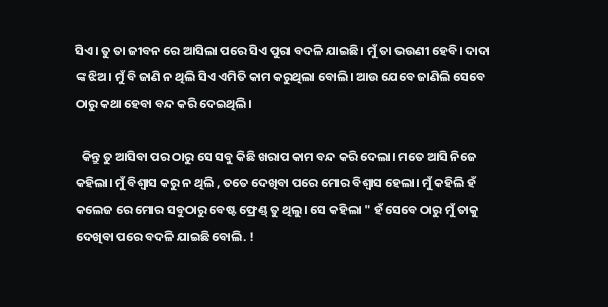ସିଏ। ତୁ ତା ଜୀବନ ରେ ଆସିଲା ପରେ ସିଏ ପୁରା ବଦଳି ଯାଇଛି। ମୁଁ ତା ଭଉଣୀ ହେବି। ଦାଦା ଙ୍କ ଝିଅ। ମୁଁ ବି ଜାଣି ନ ଥିଲି ସିଏ ଏମିତି କାମ କରୁଥିଲା ବୋଲି। ଆଉ ଯେବେ ଜାଣିଲି ସେବେ ଠାରୁ କଥା ହେବା ବନ୍ଦ କରି ଦେଇଥିଲି।

  କିନ୍ତୁ ତୁ ଆସିବା ପର ଠାରୁ ସେ ସବୁ କିଛି ଖରାପ କାମ ବନ୍ଦ କରି ଦେଲା। ମତେ ଆସି ନିଜେ କହିଲା। ମୁଁ ବିଶ୍ବାସ କରୁ ନ ଥିଲି , ତତେ ଦେଖିବା ପରେ ମୋର ବିଶ୍ବାସ ହେଲା। ମୁଁ କହିଲି ହଁ କଲେଜ ରେ ମୋର ସବୁଠାରୁ ବେଷ୍ଟ ଫ୍ରେଣ୍ଡ୍ ତୁ ଥିଲୁ। ସେ କହିଲା " ହଁ ସେବେ ଠାରୁ ମୁଁ ତାକୁ ଦେଖିବା ପରେ ବଦଳି ଯାଇଛି ବୋଲି. !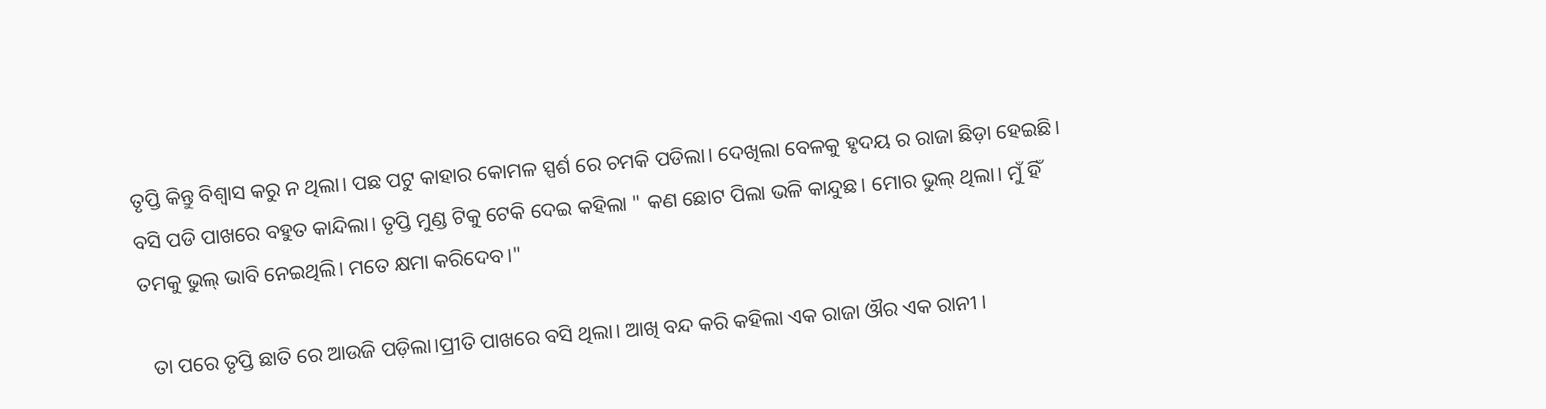ତୃପ୍ତି କିନ୍ତୁ ବିଶ୍ବାସ କରୁ ନ ଥିଲା। ପଛ ପଟୁ କାହାର କୋମଳ ସ୍ପର୍ଶ ରେ ଚମକି ପଡିଲା। ଦେଖିଲା ବେଳକୁ ହୃଦୟ ର ରାଜା ଛିଡ଼ା ହେଇଛି। ବସି ପଡି ପାଖରେ ବହୁତ କାନ୍ଦିଲା। ତୃପ୍ତି ମୁଣ୍ଡ ଟିକୁ ଟେକି ଦେଇ କହିଲା " କଣ ଛୋଟ ପିଲା ଭଳି କାନ୍ଦୁଛ। ମୋର ଭୁଲ୍ ଥିଲା। ମୁଁ ହିଁ ତମକୁ ଭୁଲ୍ ଭାବି ନେଇଥିଲି। ମତେ କ୍ଷମା କରିଦେବ।"

  ତା ପରେ ତୃପ୍ତି ଛାତି ରେ ଆଉଜି ପଡ଼ିଲା।ପ୍ରୀତି ପାଖରେ ବସି ଥିଲା। ଆଖି ବନ୍ଦ କରି କହିଲା ଏକ ରାଜା ଔର ଏକ ରାନୀ ।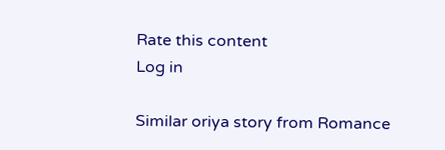Rate this content
Log in

Similar oriya story from Romance